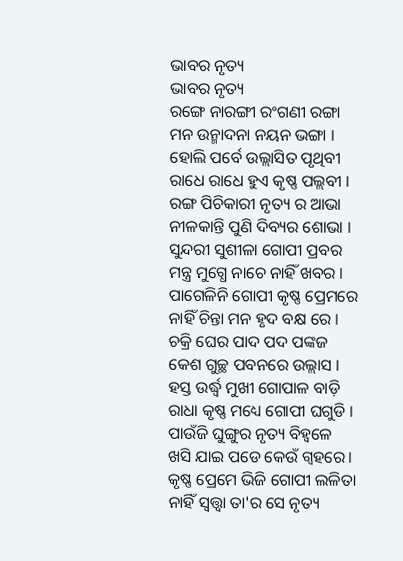ଭାବର ନୃତ୍ୟ
ଭାବର ନୃତ୍ୟ
ରଙ୍ଗେ ନାରଙ୍ଗୀ ରଂଗଣୀ ରଙ୍ଗା
ମନ ଉନ୍ମାଦନା ନୟନ ଭଙ୍ଗା ।
ହୋଲି ପର୍ବେ ଉଲ୍ଲାସିତ ପୃଥିବୀ
ରାଧେ ରାଧେ ହୁଏ କୃଷ୍ଣ ପଲ୍ଲବୀ ।
ରଙ୍ଗ ପିଚିକାରୀ ନୃତ୍ୟ ର ଆଭା
ନୀଳକାନ୍ତି ପୁଣି ଦିବ୍ୟର ଶୋଭା ।
ସୁନ୍ଦରୀ ସୁଶୀଳା ଗୋପୀ ପ୍ରବର
ମନ୍ତ୍ର ମୁଗ୍ଧେ ନାଚେ ନାହିଁ ଖବର ।
ପାଗେଳିନି ଗୋପୀ କୃଷ୍ଣ ପ୍ରେମରେ
ନାହିଁ ଚିନ୍ତା ମନ ହୃଦ ବକ୍ଷ ରେ ।
ଚକ୍ରି ଘେର ପାଦ ପଦ ପଙ୍କଜ
କେଶ ଗୁଚ୍ଛ ପବନରେ ଉଲ୍ଲାସ ।
ହସ୍ତ ଉର୍ଦ୍ଧ୍ବ ମୁଖୀ ଗୋପାଳ ବାଡ଼ି
ରାଧା କୃଷ୍ଣ ମଧ୍ୟେ ଗୋପୀ ଘଗୁଡି ।
ପାଉଁଜି ଘୁଙ୍ଗୁର ନୃତ୍ୟ ବିହ୍ଵଳେ
ଖସି ଯାଇ ପଡେ କେଉଁ ଗ୍ୱହରେ।
କୃଷ୍ଣ ପ୍ରେମେ ଭିଜି ଗୋପୀ ଲଳିତା
ନାହିଁ ସ୍ଵତ୍ତ୍ୱା ତା'ର ସେ ନୃତ୍ୟ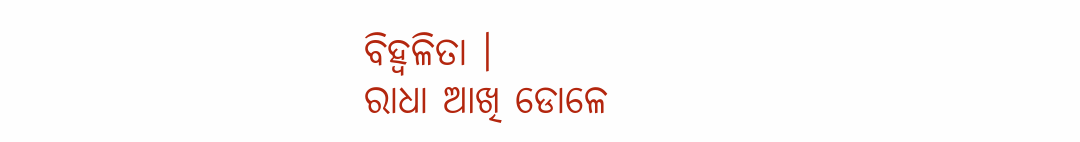ବିହ୍ଵଳିତା ।
ରାଧା ଆଖି ଡୋଳେ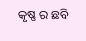କୃଷ୍ଣ ର ଛବି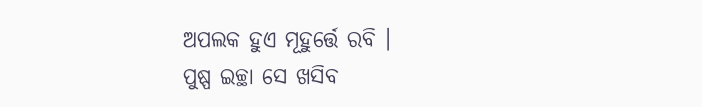ଅପଲକ ହୁଏ ମୂହୁର୍ତ୍ତେ ରବି ।
ପୁଷ୍ପ ଇଚ୍ଛା ସେ ଖସିବ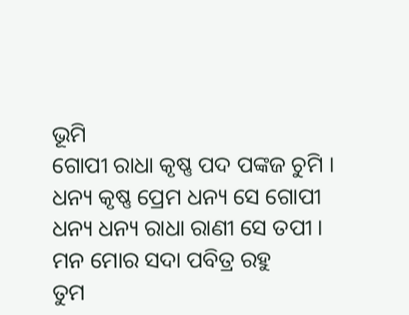ଭୂମି
ଗୋପୀ ରାଧା କୃଷ୍ଣ ପଦ ପଙ୍କଜ ଚୁମି ।
ଧନ୍ୟ କୃଷ୍ଣ ପ୍ରେମ ଧନ୍ୟ ସେ ଗୋପୀ
ଧନ୍ୟ ଧନ୍ୟ ରାଧା ରାଣୀ ସେ ତପୀ ।
ମନ ମୋର ସଦା ପବିତ୍ର ରହୁ
ତୁମ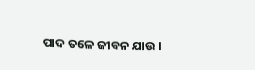ପାଦ ତଳେ ଜୀବନ ଯାଉ ।